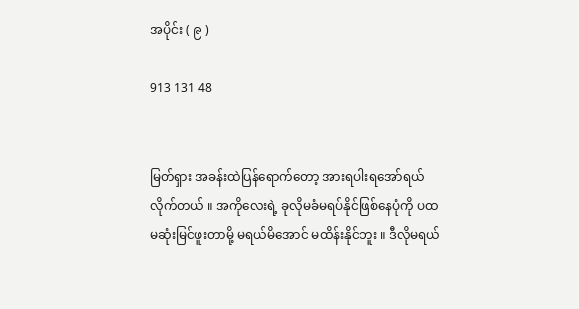အပိုင်း ( ၉ )

913 131 48


မြတ်ရှား အခန်းထဲပြန်ရောက်တော့ အားရပါးရအော်ရယ်လိုက်တယ် ။ အကိုလေးရဲ့ ခုလိုမခံမရပ်နိုင်ဖြစ်နေပုံကို ပထမဆုံးမြင်ဖူးတာမို့ မရယ်မိအောင် မထိန်းနိုင်ဘူး ။ ဒီလိုမရယ်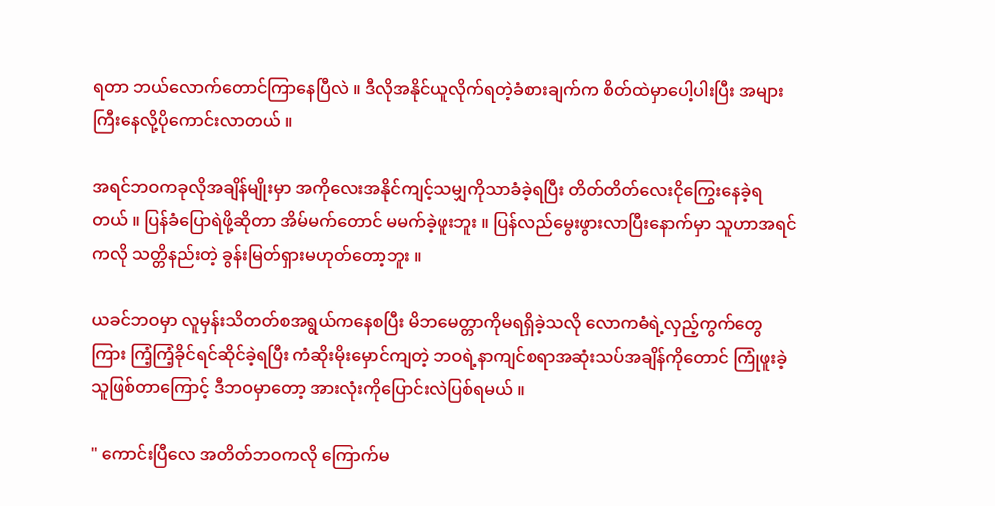ရတာ ဘယ်လောက်တောင်ကြာနေပြီလဲ ။ ဒီလိုအနိုင်ယူလိုက်ရတဲ့ခံစားချက်က စိတ်ထဲမှာပေါ့ပါးပြီး အများကြီးနေလို့ပိုကောင်းလာတယ် ။

အရင်ဘဝကခုလိုအချိန်မျိုးမှာ အကိုလေးအနိုင်ကျင့်သမျှကိုသာခံခဲ့ရပြီး တိတ်တိတ်လေးငိုကြွေးနေခဲ့ရတယ် ။ ပြန်ခံပြောရဲဖို့ဆိုတာ အိမ်မက်တောင် မမက်ခဲ့ဖူးဘူး ။ ပြန်လည်မွေးဖွားလာပြီးနောက်မှာ သူဟာအရင်ကလို သတ္တိနည်းတဲ့ ခွန်းမြတ်ရှားမဟုတ်တော့ဘူး ။

ယခင်ဘဝမှာ လူမှန်းသိတတ်စအရွယ်ကနေစပြီး မိဘမေတ္တာကိုမရရှိခဲ့သလို လောကဓံရဲ့လှည့်ကွက်တွေကြား ကြံ့ကြံ့ခိုင်ရင်ဆိုင်ခဲ့ရပြီး ကံဆိုးမိုးမှောင်ကျတဲ့ ဘဝရဲ့နာကျင်စရာအဆုံးသပ်အချိန်ကိုတောင် ကြုံဖူးခဲ့သူဖြစ်တာကြောင့် ဒီဘဝမှာတော့ အားလုံးကိုပြောင်းလဲပြစ်ရမယ် ။

" ကောင်းပြီလေ အတိတ်ဘဝကလို ကြောက်မ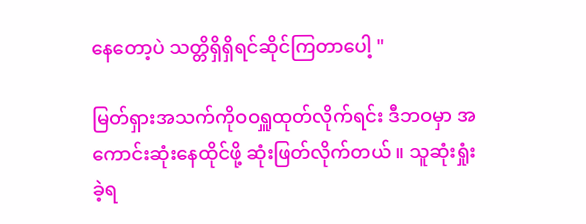နေတော့ပဲ သတ္တိရှိရှိရင်ဆိုင်ကြတာပေါ့ "

မြတ်ရှားအသက်ကိုဝဝရှူထုတ်လိုက်ရင်း ဒီဘဝမှာ အကောင်းဆုံးနေထိုင်ဖို့ ဆုံးဖြတ်လိုက်တယ် ။ သူဆုံးရှုံးခဲ့ရ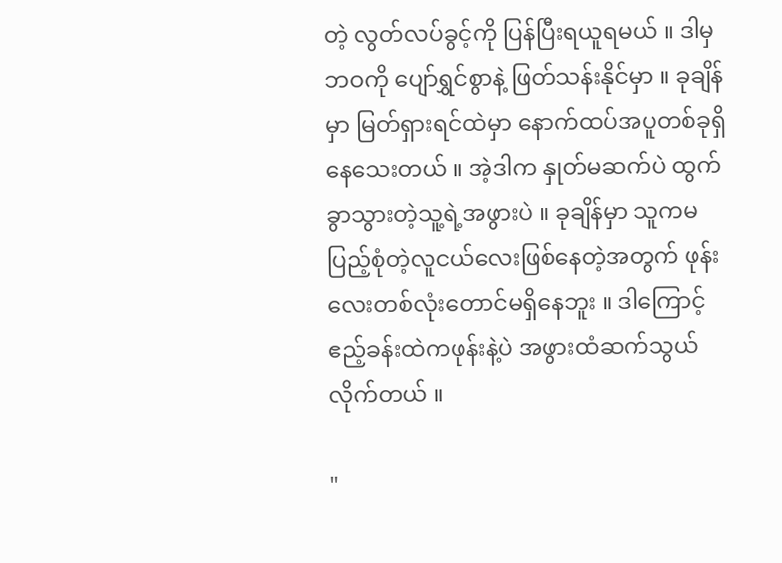တဲ့ လွတ်လပ်ခွင့်ကို ပြန်ပြီးရယူရမယ် ။ ဒါမှဘဝကို ပျော်ရွှင်စွာနဲ့ ဖြတ်သန်းနိုင်မှာ ။ ခုချိန်မှာ မြတ်ရှားရင်ထဲမှာ နောက်ထပ်အပူတစ်ခုရှိနေသေးတယ် ။ အဲ့ဒါက နှုတ်မဆက်ပဲ ထွက်ခွာသွားတဲ့သူ့ရဲ့အဖွားပဲ ။ ခုချိန်မှာ သူကမပြည့်စုံတဲ့လူငယ်လေးဖြစ်နေတဲ့အတွက် ဖုန်းလေးတစ်လုံးတောင်မရှိနေဘူး ။ ဒါကြောင့် ဧည့်ခန်းထဲကဖုန်းနဲ့ပဲ အဖွားထံဆက်သွယ်လိုက်တယ် ။

"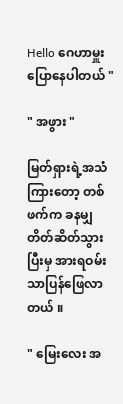Hello ဂေဟာမှူးပြောနေပါတယ် "

" အဖွား "

မြတ်ရှားရဲ့အသံကြားတော့ တစ်ဖက်က ခနမျှတိတ်ဆိတ်သွားပြီးမှ အားရဝမ်းသာပြန်ဖြေလာတယ် ။

" မြေးလေး အ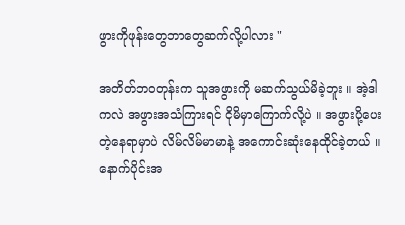ဖွားကိုဖုန်းတွေဘာတွေဆက်လို့ပါလား "

အတိတ်ဘဝတုန်းက သူအဖွားကို မဆက်သွယ်မိခဲ့ဘူး ။ အဲ့ဒါကလဲ အဖွားအသံကြားရင် ငိုမိမှာကြောက်လို့ပဲ ။ အဖွားပို့ပေးတဲ့နေရာမှာပဲ လိမ်လိမ်မာမာနဲ့ အကောင်းဆုံးနေထိုင်ခဲ့တယ် ။ နောက်ပိုင်းအ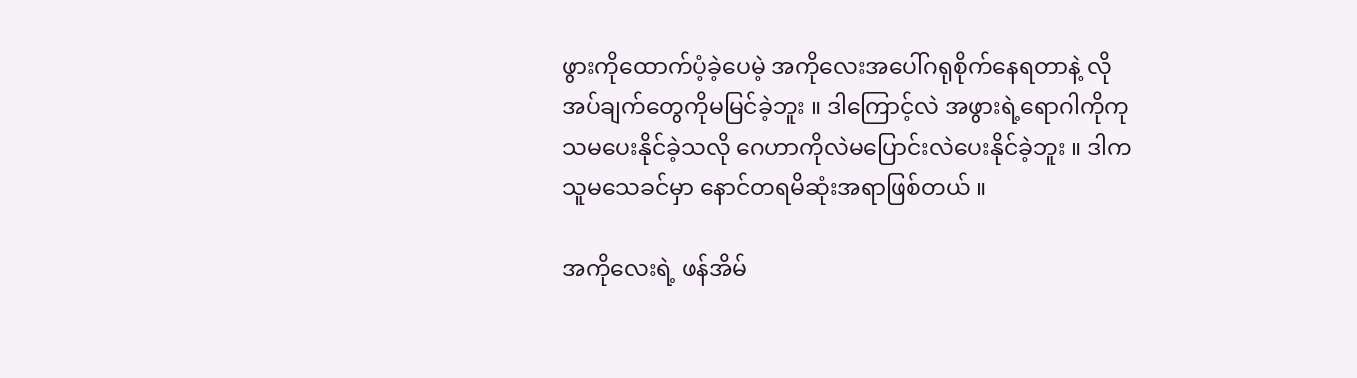ဖွားကိုထောက်ပံ့ခဲ့ပေမဲ့ အကိုလေးအပေါ်ဂရုစိုက်နေရတာနဲ့ လိုအပ်ချက်တွေကိုမမြင်ခဲ့ဘူး ။ ဒါကြောင့်လဲ အဖွားရဲ့ရောဂါကိုကုသမပေးနိုင်ခဲ့သလို ဂေဟာကိုလဲမပြောင်းလဲပေးနိုင်ခဲ့ဘူး ။ ဒါကသူမသေခင်မှာ နောင်တရမိဆုံးအရာဖြစ်တယ် ။

အကိုလေးရဲ့ ဖန်အိမ်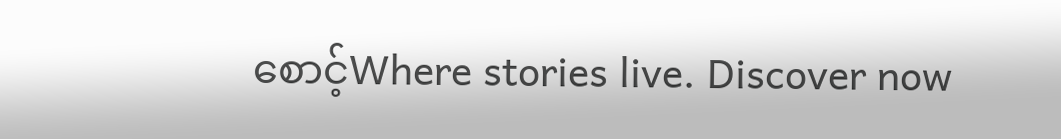စောင့်Where stories live. Discover now